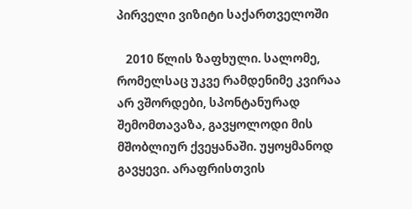პირველი ვიზიტი საქართველოში

   2010 წლის ზაფხული. სალომე, რომელსაც უკვე რამდენიმე კვირაა არ ვშორდები, სპონტანურად შემომთავაზა, გავყოლოდი მის მშობლიურ ქვეყანაში. უყოყმანოდ გავყევი. არაფრისთვის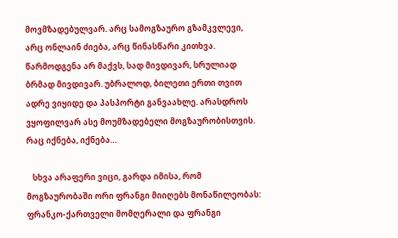მოვმზადებულვარ. არც სამოგზაურო გზამკვლევი, არც ონლაინ ძიება, არც წინასწარი კითხვა. წარმოდგენა არ მაქვს, სად მივდივარ, სრულიად ბრმად მივდივარ. უბრალოდ, ბილეთი ერთი თვით ადრე ვიყიდე და პასპორტი განვაახლე. არასდროს ვყოფილვარ ასე მოუმზადებელი მოგზაურობისთვის. რაც იქნება, იქნება…

   სხვა არაფერი ვიცი, გარდა იმისა, რომ მოგზაურობაში ორი ფრანგი მიიღებს მონაწილეობას: ფრანკო-ქართველი მომღერალი და ფრანგი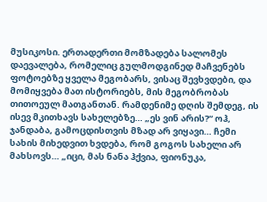მუსიკოსი. ერთადერთი მომზადება სალომეს დაევალება, რომელიც გულმოდგინედ მაჩვენებს ფოტოებზე ყველა მეგობარს, ვისაც შევხვდები, და მომიყვება მათ ისტორიებს, მის მეგობრობას თითოეულ მათგანთან. რამდენიმე დღის შემდეგ, ის ისევ მკითხავს სახელებზე… „ეს ვინ არის?“ ოჰ, ჯანდაბა, გამოცდისთვის მზად არ ვიყავი… ჩემი სახის მიხედვით ხვდება, რომ გოგოს სახელი არ მახსოვს… „იცი, მას ნანა ჰქვია, ფიონუკა,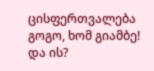ცისფერთვალება გოგო, ხომ გიამბე! და ის?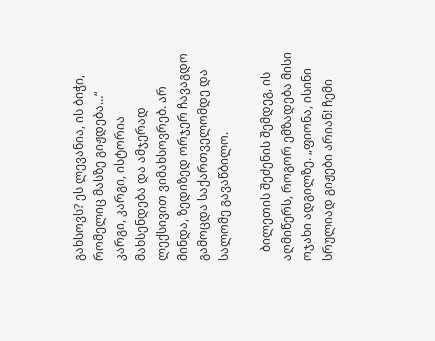გახსოვს? ეს ლევანია, ის ბიჭი, რომელიც მასზე გიჟდება…“ კარგი, კარგი, ისტორია მახსენდება და ამჯერად ლექსივით ვიმახსოვრებ. არ მინდა, ზედიზედ ორჯერ ჩავაგდო გამოცდა საქართველომდე და სალომე გავაწბილო.

   ბილეთის შეძენის შემდეგ, ის აღმიწერს, როგორ ემზადება მისი ოჯახი ადგილზე. „ფიონა, ისინი სრულიად გიჟები არიან! ჩემი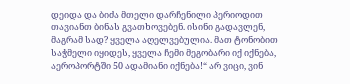დეიდა და ბიძა მთელი დარჩენილი პერიოდით თავიანთ ბინას გვათხოვებენ. ისინი გადავლენ, მაგრამ სად? ყველა აღელვებულია. მათ ტონობით საჭმელი იყიდეს, ყველა ჩემი მეგობარი იქ იქნება, აეროპორტში 50 ადამიანი იქნება!“ არ ვიცი, ვინ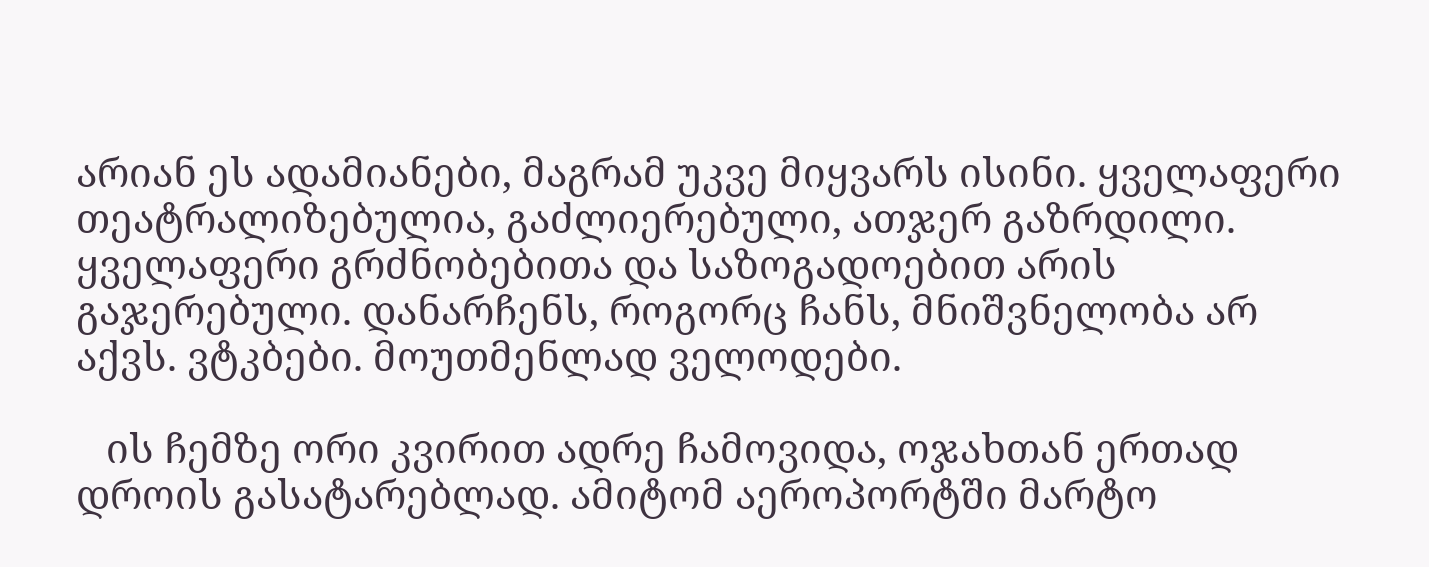არიან ეს ადამიანები, მაგრამ უკვე მიყვარს ისინი. ყველაფერი თეატრალიზებულია, გაძლიერებული, ათჯერ გაზრდილი. ყველაფერი გრძნობებითა და საზოგადოებით არის გაჯერებული. დანარჩენს, როგორც ჩანს, მნიშვნელობა არ აქვს. ვტკბები. მოუთმენლად ველოდები.

   ის ჩემზე ორი კვირით ადრე ჩამოვიდა, ოჯახთან ერთად დროის გასატარებლად. ამიტომ აეროპორტში მარტო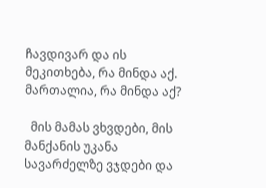ჩავდივარ და ის მეკითხება, რა მინდა აქ. მართალია, რა მინდა აქ?

  მის მამას ვხვდები, მის მანქანის უკანა სავარძელზე ვჯდები და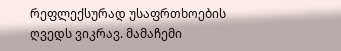რეფლექსურად უსაფრთხოების ღვედს ვიკრავ. მამაჩემი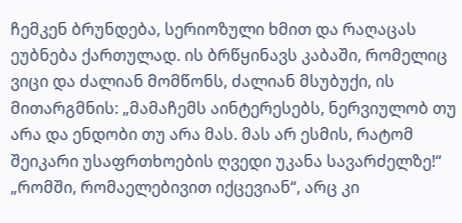ჩემკენ ბრუნდება, სერიოზული ხმით და რაღაცას ეუბნება ქართულად. ის ბრწყინავს კაბაში, რომელიც ვიცი და ძალიან მომწონს, ძალიან მსუბუქი, ის მითარგმნის: „მამაჩემს აინტერესებს, ნერვიულობ თუ არა და ენდობი თუ არა მას. მას არ ესმის, რატომ შეიკარი უსაფრთხოების ღვედი უკანა სავარძელზე!“  „რომში, რომაელებივით იქცევიან“, არც კი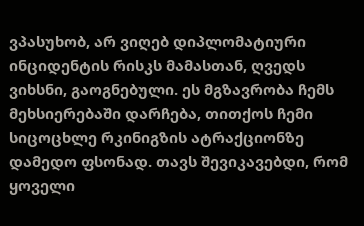ვპასუხობ, არ ვიღებ დიპლომატიური ინციდენტის რისკს მამასთან, ღვედს ვიხსნი, გაოგნებული. ეს მგზავრობა ჩემს მეხსიერებაში დარჩება, თითქოს ჩემი სიცოცხლე რკინიგზის ატრაქციონზე დამედო ფსონად. თავს შევიკავებდი, რომ ყოველი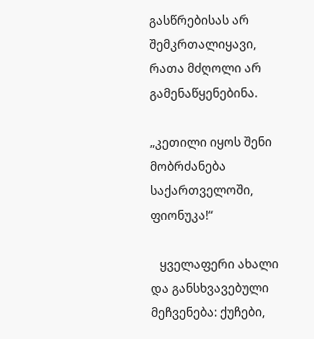გასწრებისას არ შემკრთალიყავი, რათა მძღოლი არ გამენაწყენებინა.

„კეთილი იყოს შენი მობრძანება საქართველოში, ფიონუკა!“

   ყველაფერი ახალი და განსხვავებული მეჩვენება: ქუჩები,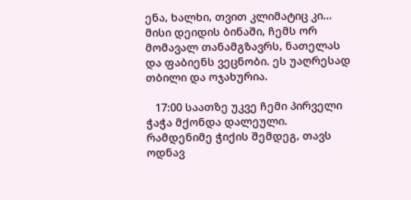ენა, ხალხი, თვით კლიმატიც კი… მისი დეიდის ბინაში, ჩემს ორ მომავალ თანამგზავრს, ნათელას და ფაბიენს ვეცნობი. ეს უაღრესად თბილი და ოჯახურია.

   17:00 საათზე უკვე ჩემი პირველი ჭაჭა მქონდა დალეული. რამდენიმე ჭიქის შემდეგ, თავს ოდნავ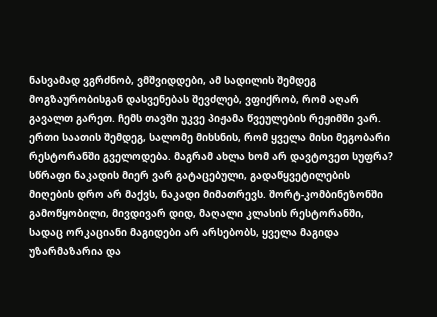ნასვამად ვგრძნობ, ვმშვიდდები, ამ სადილის შემდეგ მოგზაურობისგან დასვენებას შევძლებ, ვფიქრობ, რომ აღარ გავალთ გარეთ. ჩემს თავში უკვე პიჟამა წვეულების რეჟიმში ვარ. ერთი საათის შემდეგ, სალომე მიხსნის, რომ ყველა მისი მეგობარი რესტორანში გველოდება. მაგრამ ახლა ხომ არ დავტოვეთ სუფრა? სწრაფი ნაკადის მიერ ვარ გატაცებული, გადაწყვეტილების მიღების დრო არ მაქვს, ნაკადი მიმათრევს. შორტ-კომბინეზონში გამოწყობილი, მივდივარ დიდ, მაღალი კლასის რესტორანში, სადაც ორკაციანი მაგიდები არ არსებობს, ყველა მაგიდა უზარმაზარია და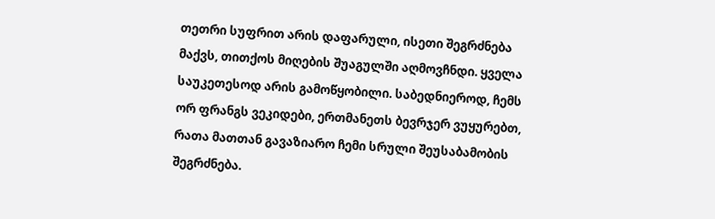თეთრი სუფრით არის დაფარული, ისეთი შეგრძნება მაქვს, თითქოს მიღების შუაგულში აღმოვჩნდი. ყველა საუკეთესოდ არის გამოწყობილი. საბედნიეროდ, ჩემს ორ ფრანგს ვეკიდები, ერთმანეთს ბევრჯერ ვუყურებთ, რათა მათთან გავაზიარო ჩემი სრული შეუსაბამობის შეგრძნება.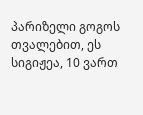პარიზელი გოგოს თვალებით, ეს სიგიჟეა, 10 ვართ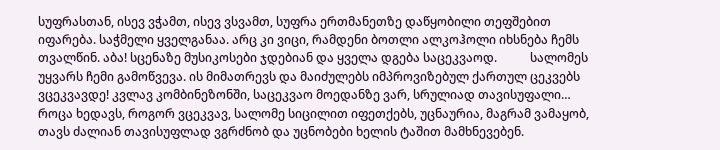სუფრასთან, ისევ ვჭამთ, ისევ ვსვამთ, სუფრა ერთმანეთზე დაწყობილი თეფშებით იფარება. საჭმელი ყველგანაა. არც კი ვიცი, რამდენი ბოთლი ალკოჰოლი იხსნება ჩემს თვალწინ. აბა! სცენაზე მუსიკოსები ჯდებიან და ყველა დგება საცეკვაოდ.           სალომეს უყვარს ჩემი გამოწვევა. ის მიმათრევს და მაიძულებს იმპროვიზებულ ქართულ ცეკვებს ვცეკვავდე! კვლავ კომბინეზონში, საცეკვაო მოედანზე ვარ, სრულიად თავისუფალი… როცა ხედავს, როგორ ვცეკვავ, სალომე სიცილით იფეთქებს, უცნაურია, მაგრამ ვამაყობ, თავს ძალიან თავისუფლად ვგრძნობ და უცნობები ხელის ტაშით მამხნევებენ.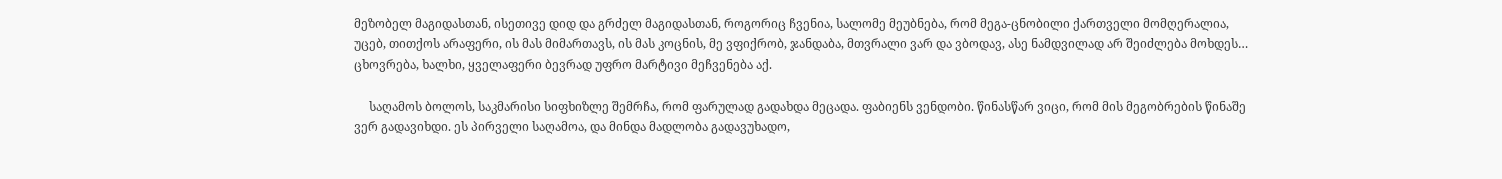მეზობელ მაგიდასთან, ისეთივე დიდ და გრძელ მაგიდასთან, როგორიც ჩვენია, სალომე მეუბნება, რომ მეგა-ცნობილი ქართველი მომღერალია, უცებ, თითქოს არაფერი, ის მას მიმართავს, ის მას კოცნის, მე ვფიქრობ, ჯანდაბა, მთვრალი ვარ და ვბოდავ, ასე ნამდვილად არ შეიძლება მოხდეს… ცხოვრება, ხალხი, ყველაფერი ბევრად უფრო მარტივი მეჩვენება აქ.

     საღამოს ბოლოს, საკმარისი სიფხიზლე შემრჩა, რომ ფარულად გადახდა მეცადა. ფაბიენს ვენდობი. წინასწარ ვიცი, რომ მის მეგობრების წინაშე ვერ გადავიხდი. ეს პირველი საღამოა, და მინდა მადლობა გადავუხადო,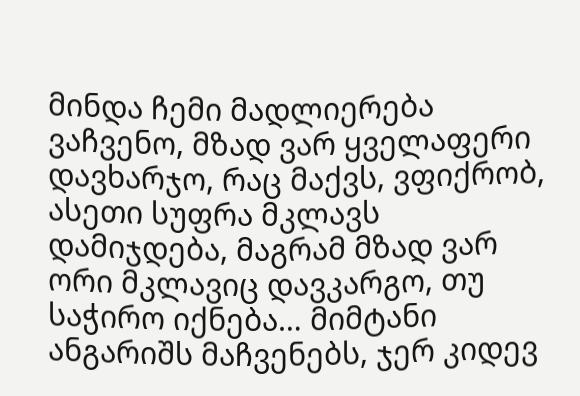მინდა ჩემი მადლიერება ვაჩვენო, მზად ვარ ყველაფერი დავხარჯო, რაც მაქვს, ვფიქრობ, ასეთი სუფრა მკლავს დამიჯდება, მაგრამ მზად ვარ ორი მკლავიც დავკარგო, თუ საჭირო იქნება… მიმტანი ანგარიშს მაჩვენებს, ჯერ კიდევ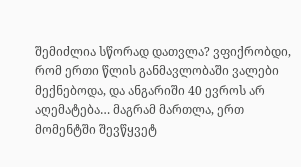შემიძლია სწორად დათვლა? ვფიქრობდი, რომ ერთი წლის განმავლობაში ვალები მექნებოდა, და ანგარიში 40 ევროს არ აღემატება… მაგრამ მართლა, ერთ მომენტში შევწყვეტ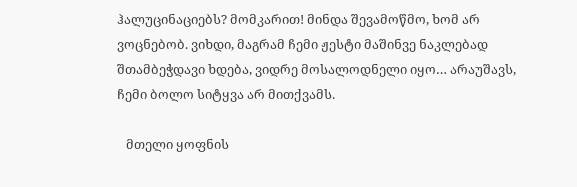ჰალუცინაციებს? მომკარით! მინდა შევამოწმო, ხომ არ ვოცნებობ. ვიხდი, მაგრამ ჩემი ჟესტი მაშინვე ნაკლებად შთამბეჭდავი ხდება, ვიდრე მოსალოდნელი იყო… არაუშავს, ჩემი ბოლო სიტყვა არ მითქვამს.

   მთელი ყოფნის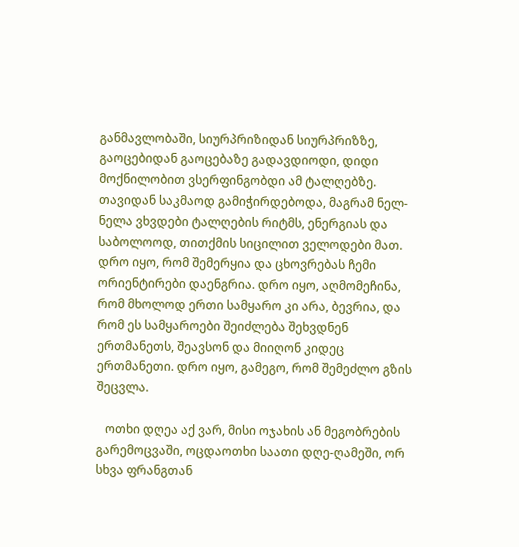განმავლობაში, სიურპრიზიდან სიურპრიზზე, გაოცებიდან გაოცებაზე გადავდიოდი, დიდი მოქნილობით ვსერფინგობდი ამ ტალღებზე. თავიდან საკმაოდ გამიჭირდებოდა, მაგრამ ნელ-ნელა ვხვდები ტალღების რიტმს, ენერგიას და საბოლოოდ, თითქმის სიცილით ველოდები მათ. დრო იყო, რომ შემერყია და ცხოვრებას ჩემი ორიენტირები დაენგრია. დრო იყო, აღმომეჩინა, რომ მხოლოდ ერთი სამყარო კი არა, ბევრია, და რომ ეს სამყაროები შეიძლება შეხვდნენ ერთმანეთს, შეავსონ და მიიღონ კიდეც ერთმანეთი. დრო იყო, გამეგო, რომ შემეძლო გზის შეცვლა.

   ოთხი დღეა აქ ვარ, მისი ოჯახის ან მეგობრების გარემოცვაში, ოცდაოთხი საათი დღე-ღამეში, ორ სხვა ფრანგთან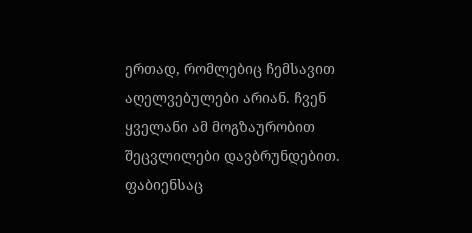ერთად, რომლებიც ჩემსავით აღელვებულები არიან. ჩვენ ყველანი ამ მოგზაურობით შეცვლილები დავბრუნდებით. ფაბიენსაც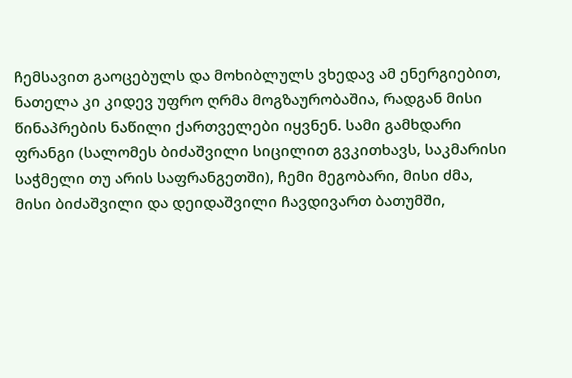ჩემსავით გაოცებულს და მოხიბლულს ვხედავ ამ ენერგიებით, ნათელა კი კიდევ უფრო ღრმა მოგზაურობაშია, რადგან მისი წინაპრების ნაწილი ქართველები იყვნენ. სამი გამხდარი ფრანგი (სალომეს ბიძაშვილი სიცილით გვკითხავს, საკმარისი საჭმელი თუ არის საფრანგეთში), ჩემი მეგობარი, მისი ძმა, მისი ბიძაშვილი და დეიდაშვილი ჩავდივართ ბათუმში,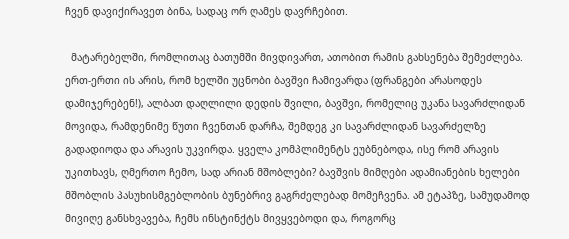ჩვენ დავიქირავეთ ბინა, სადაც ორ ღამეს დავრჩებით.

  მატარებელში, რომლითაც ბათუმში მივდივართ, ათობით რამის გახსენება შემეძლება. ერთ-ერთი ის არის, რომ ხელში უცნობი ბავშვი ჩამივარდა (ფრანგები არასოდეს დამიჯერებენ!), ალბათ დაღლილი დედის შვილი, ბავშვი, რომელიც უკანა სავარძლიდან მოვიდა, რამდენიმე წუთი ჩვენთან დარჩა, შემდეგ კი სავარძლიდან სავარძელზე გადადიოდა და არავის უკვირდა. ყველა კომპლიმენტს ეუბნებოდა, ისე რომ არავის უკითხავს, ღმერთო ჩემო, სად არიან მშობლები? ბავშვის მიმღები ადამიანების ხელები მშობლის პასუხისმგებლობის ბუნებრივ გაგრძელებად მომეჩვენა. ამ ეტაპზე, სამუდამოდ მივიღე განსხვავება, ჩემს ინსტინქტს მივყვებოდი და, როგორც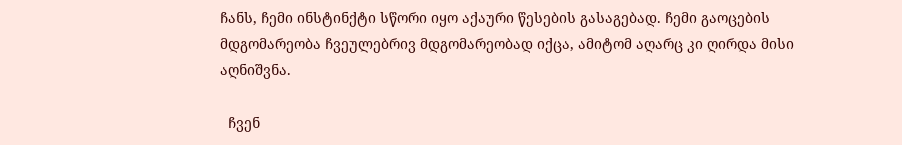ჩანს, ჩემი ინსტინქტი სწორი იყო აქაური წესების გასაგებად. ჩემი გაოცების მდგომარეობა ჩვეულებრივ მდგომარეობად იქცა, ამიტომ აღარც კი ღირდა მისი აღნიშვნა.

  ჩვენ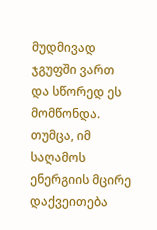მუდმივად ჯგუფში ვართ და სწორედ ეს მომწონდა. თუმცა, იმ საღამოს ენერგიის მცირე დაქვეითება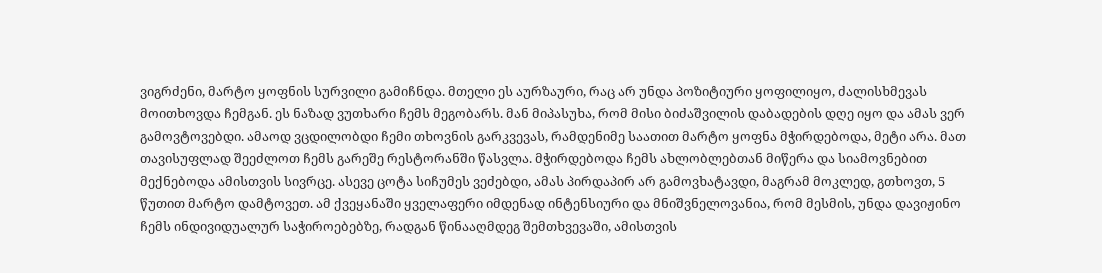ვიგრძენი, მარტო ყოფნის სურვილი გამიჩნდა. მთელი ეს აურზაური, რაც არ უნდა პოზიტიური ყოფილიყო, ძალისხმევას მოითხოვდა ჩემგან. ეს ნაზად ვუთხარი ჩემს მეგობარს. მან მიპასუხა, რომ მისი ბიძაშვილის დაბადების დღე იყო და ამას ვერ გამოვტოვებდი. ამაოდ ვცდილობდი ჩემი თხოვნის გარკვევას, რამდენიმე საათით მარტო ყოფნა მჭირდებოდა, მეტი არა. მათ თავისუფლად შეეძლოთ ჩემს გარეშე რესტორანში წასვლა. მჭირდებოდა ჩემს ახლობლებთან მიწერა და სიამოვნებით მექნებოდა ამისთვის სივრცე. ასევე ცოტა სიჩუმეს ვეძებდი, ამას პირდაპირ არ გამოვხატავდი, მაგრამ მოკლედ, გთხოვთ, 5 წუთით მარტო დამტოვეთ. ამ ქვეყანაში ყველაფერი იმდენად ინტენსიური და მნიშვნელოვანია, რომ მესმის, უნდა დავიჟინო ჩემს ინდივიდუალურ საჭიროებებზე, რადგან წინააღმდეგ შემთხვევაში, ამისთვის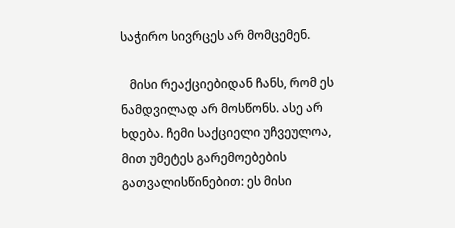საჭირო სივრცეს არ მომცემენ.

   მისი რეაქციებიდან ჩანს, რომ ეს ნამდვილად არ მოსწონს. ასე არ ხდება. ჩემი საქციელი უჩვეულოა, მით უმეტეს გარემოებების გათვალისწინებით: ეს მისი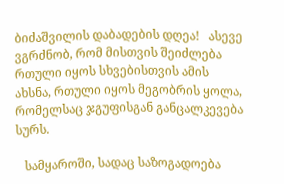ბიძაშვილის დაბადების დღეა!   ასევე ვგრძნობ, რომ მისთვის შეიძლება რთული იყოს სხვებისთვის ამის ახსნა, რთული იყოს მეგობრის ყოლა, რომელსაც ჯგუფისგან განცალკევება სურს.

   სამყაროში, სადაც საზოგადოება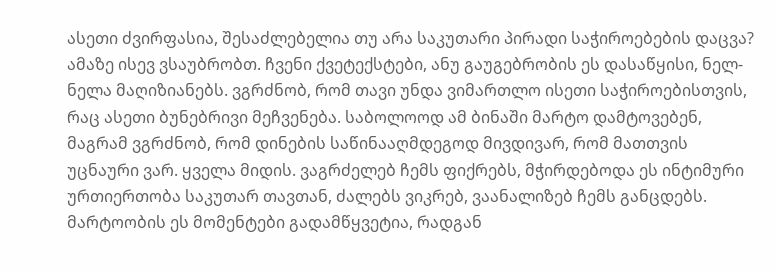ასეთი ძვირფასია, შესაძლებელია თუ არა საკუთარი პირადი საჭიროებების დაცვა? ამაზე ისევ ვსაუბრობთ. ჩვენი ქვეტექსტები, ანუ გაუგებრობის ეს დასაწყისი, ნელ-ნელა მაღიზიანებს. ვგრძნობ, რომ თავი უნდა ვიმართლო ისეთი საჭიროებისთვის, რაც ასეთი ბუნებრივი მეჩვენება. საბოლოოდ ამ ბინაში მარტო დამტოვებენ, მაგრამ ვგრძნობ, რომ დინების საწინააღმდეგოდ მივდივარ, რომ მათთვის უცნაური ვარ. ყველა მიდის. ვაგრძელებ ჩემს ფიქრებს, მჭირდებოდა ეს ინტიმური ურთიერთობა საკუთარ თავთან, ძალებს ვიკრებ, ვაანალიზებ ჩემს განცდებს. მარტოობის ეს მომენტები გადამწყვეტია, რადგან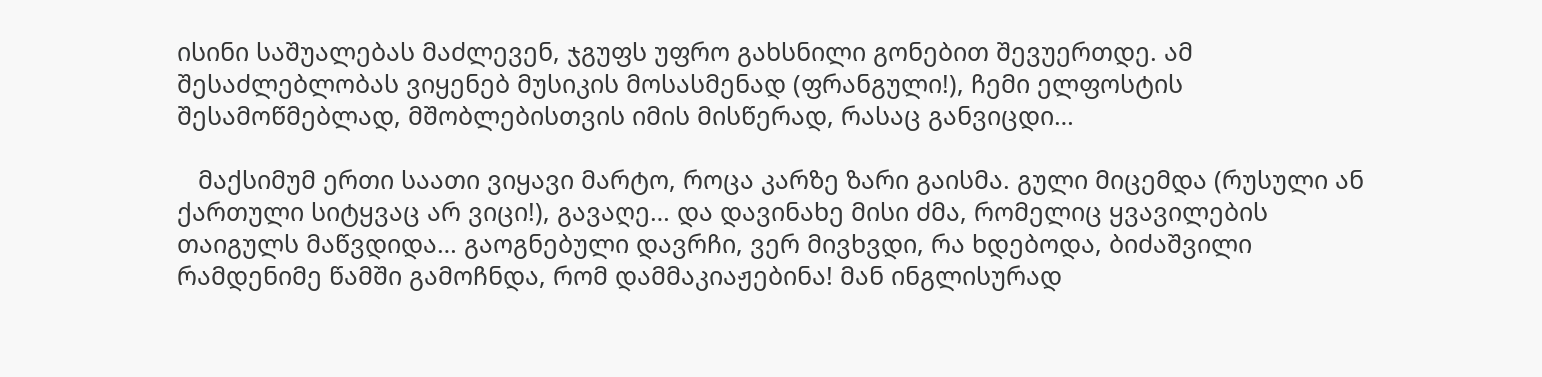ისინი საშუალებას მაძლევენ, ჯგუფს უფრო გახსნილი გონებით შევუერთდე. ამ შესაძლებლობას ვიყენებ მუსიკის მოსასმენად (ფრანგული!), ჩემი ელფოსტის შესამოწმებლად, მშობლებისთვის იმის მისწერად, რასაც განვიცდი…

   მაქსიმუმ ერთი საათი ვიყავი მარტო, როცა კარზე ზარი გაისმა. გული მიცემდა (რუსული ან ქართული სიტყვაც არ ვიცი!), გავაღე… და დავინახე მისი ძმა, რომელიც ყვავილების თაიგულს მაწვდიდა… გაოგნებული დავრჩი, ვერ მივხვდი, რა ხდებოდა, ბიძაშვილი რამდენიმე წამში გამოჩნდა, რომ დამმაკიაჟებინა! მან ინგლისურად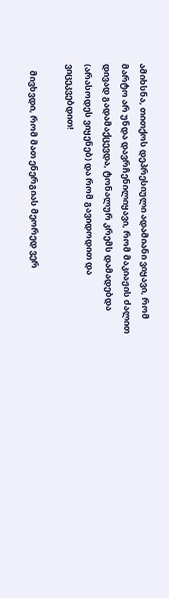ამიხსნა, თითქოს დეპრესიული ადამიანი ვიყავი, რომ მარტო არ უნდა დავრჩენილიყავი, რომ მაკიაჟის ძალით დივად გადამაქცევდა, ტონალურ კრემს დამადებდა (არასოდეს ვიყენებ) და რომ გავიდოდით და ვიცეკვებდით!

   მივხვდი, რომ მათ ენერგიას მეორედ ვერ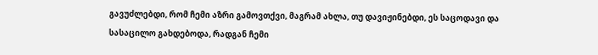გავუძლებდი, რომ ჩემი აზრი გამოვთქვი, მაგრამ ახლა, თუ დავიჟინებდი, ეს საცოდავი და სასაცილო გახდებოდა, რადგან ჩემი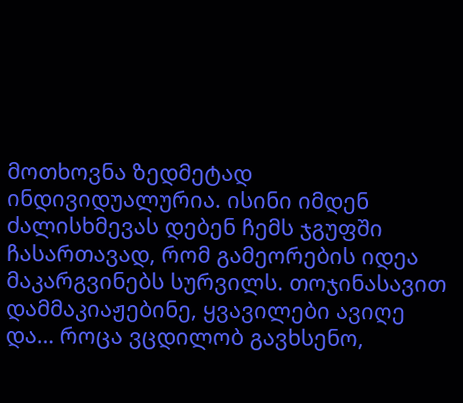მოთხოვნა ზედმეტად ინდივიდუალურია. ისინი იმდენ ძალისხმევას დებენ ჩემს ჯგუფში ჩასართავად, რომ გამეორების იდეა მაკარგვინებს სურვილს. თოჯინასავით დამმაკიაჟებინე, ყვავილები ავიღე და… როცა ვცდილობ გავხსენო,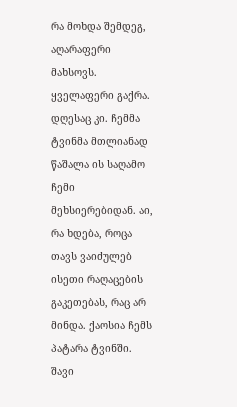რა მოხდა შემდეგ, აღარაფერი მახსოვს. ყველაფერი გაქრა. დღესაც კი. ჩემმა ტვინმა მთლიანად წაშალა ის საღამო ჩემი მეხსიერებიდან. აი, რა ხდება, როცა თავს ვაიძულებ ისეთი რაღაცების გაკეთებას, რაც არ მინდა. ქაოსია ჩემს პატარა ტვინში. შავი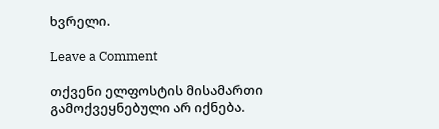ხვრელი.

Leave a Comment

თქვენი ელფოსტის მისამართი გამოქვეყნებული არ იქნება.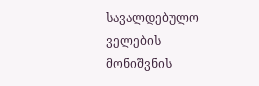სავალდებულო ველების მონიშვნის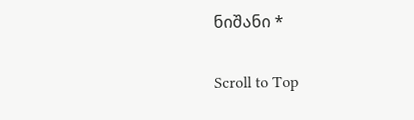ნიშანი *

Scroll to Top